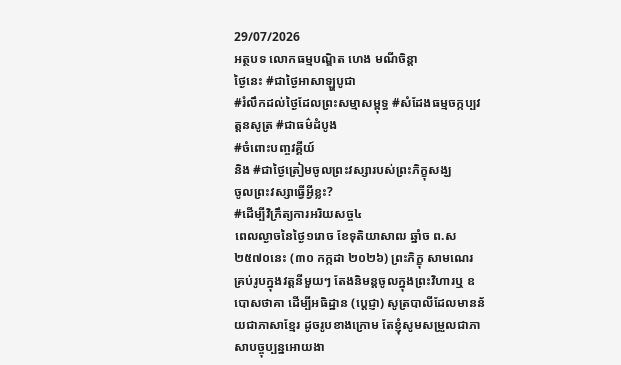29/07/2026
អត្ថបទ លោកធម្មបណ្ឌិត ហេង មណីចិន្តា
ថ្ងៃនេះ #ជាថ្ងៃអាសាឡ្ហបូជា
#រំលឹកដល់ថ្ងៃដែលព្រះសម្មាសម្ពុទ្ធ #សំដែងធម្មចក្កប្បវត្តនសូត្រ #ជាធម៌ដំបូង
#ចំពោះបញ្ចវគ្គីយ៍
និង #ជាថ្ងៃត្រៀមចូលព្រះវស្សារបស់ព្រះភិក្ខុសង្ឃ
ចូលព្រះវស្សាធ្វើអ្វីខ្លះ?
#ដើម្បីវិក្រឹត្យការអរិយសច្ច៤
ពេលល្ងាចនៃថ្ងៃ១រោច ខែទុតិយាសាឍ ឆ្នាំច ព.ស២៥៧០នេះ (៣០ កក្កដា ២០២៦) ព្រះភិក្ខុ សាមណេរ គ្រប់រូបក្នុងវត្តនីមួយៗ តែងនិមន្តចូលក្នុងព្រះវិហារឬ ឧបោសថាគា ដើម្បីអធិដ្ឋាន (ប្តេជ្ញា) សូត្របាលីដែលមានន័យជាភាសាខ្មែរ ដូចរូបខាងក្រោម តែខ្ញុំសូមសម្រួលជាភាសាបច្ចុប្បន្នអោយងា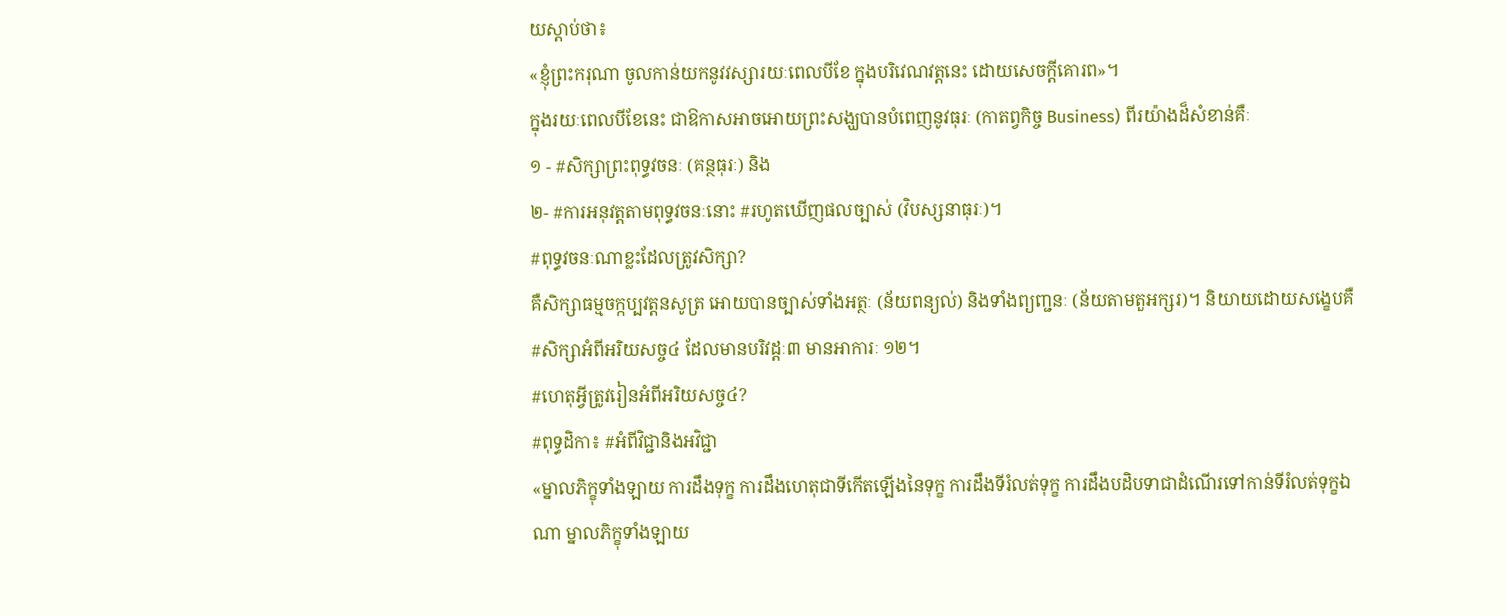យស្តាប់ថា៖
«ខ្ញុំព្រះករុណា ចូលកាន់យកនូវវស្សារយៈពេលបីខែ ក្នុងបរិវេណវត្តនេះ ដោយសេចក្តីគោរព»។
ក្នុងរយៈពេលបីខែនេះ ជាឱកាសអាចអោយព្រះសង្ឃបានបំពេញនូវធុរៈ (កាតព្វកិច្ច Business) ពីរយ៉ាងដ៏សំខាន់គឺៈ
១ - #សិក្សាព្រះពុទ្ធវចនៈ (គន្ថធុរៈ) និង
២- #ការអនុវត្តតាមពុទ្ធវចនៈនោះ #រហូតឃើញផលច្បាស់ (វិបស្សនាធុរៈ)។
#ពុទ្ធវចនៈណាខ្លះដែលត្រូវសិក្សា?
គឺសិក្សាធម្មចក្កប្បវត្តនសូត្រ អោយបានច្បាស់ទាំងអត្ថៈ (ន័យពន្យល់) និងទាំងព្យញ្ជនៈ (ន័យតាមតួអក្សរ)។ និយាយដោយសង្ខេបគឺ #សិក្សាអំពីអរិយសច្ច៤ ដែលមានបរិវដ្តៈ៣ មានអាការៈ ១២។
#ហេតុអ្វីត្រូវរៀនអំពីអរិយសច្ច៤?
#ពុទ្ធដិកា៖ #អំពីវិជ្ជានិងអវិជ្ជា
«ម្នាលភិក្ខុទាំងឡាយ ការដឹងទុក្ខ ការដឹងហេតុជាទីកើតឡើងនៃទុក្ខ ការដឹងទីរំលត់ទុក្ខ ការដឹងបដិបទាជាដំណើរទៅកាន់ទីរំលត់ទុក្ខឯណា ម្នាលភិក្ខុទាំងឡាយ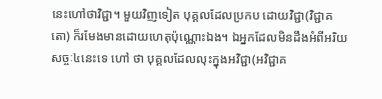នេះហៅថាវិជ្ជា។ មួយវិញទៀត បុគ្គលដែលប្រកប ដោយវិជ្ជា(វិជ្ជាគតោ) ក៏រមែងមានដោយហេតុប៉ុណ្ណោះឯង។ ឯអ្នកដែលមិនដឹងអំពីអរិយសច្ចៈ៤នេះទេ ហៅ ថា បុគ្គលដែលលុះក្នុងអវិជ្ជា(អវិជ្ជាគ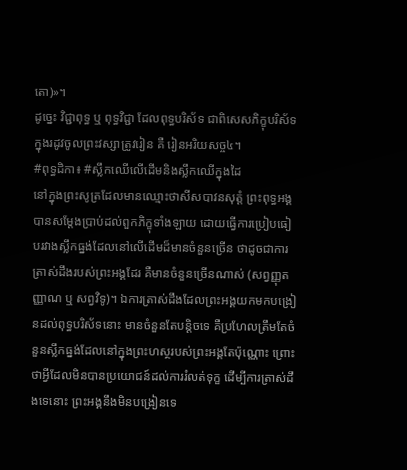តោ)»។
ដូច្នេះ វិជ្ជាពុទ្ធ ឬ ពុទ្ធវិជ្ជា ដែលពុទ្ធបរិស័ទ ជាពិសេសភិក្ខុបរិស័ទក្នុងរដូវចូលព្រះវស្សាត្រូវរៀន គឺ រៀនអរិយសច្ច៤។
#ពុទ្ធដិកា៖ #ស្លឹកឈើលើដើមនិងស្លឹកឈើក្នុងដៃ
នៅក្នុងព្រះសូត្រដែលមានឈ្មោះថាសីសបាវនសុត្តំ ព្រះពុទ្ធអង្គបានសម្តែងប្រាប់ដល់ពួកភិក្ខុទាំងឡាយ ដោយធ្វើការប្រៀបធៀបរវាងស្លឹកធ្នង់ដែលនៅលើដើមដ៏មានចំនួនច្រើន ថាដូចជាការត្រាស់ដឹងរបស់ព្រះអង្គដែរ គឺមានចំនួនច្រើនណាស់ (សព្វញ្ញុតញ្ញាណ ឬ សព្វវិទូ)។ ឯការត្រាស់ដឹងដែលព្រះអង្គយកមកបង្រៀនដល់ពុទ្ធបរិស័ទនោះ មានចំនួនតែបន្តិចទេ គឺប្រហែលត្រឹមតែចំនួនស្លឹកធ្នង់ដែលនៅក្នុងព្រះហស្ថរបស់ព្រះអង្គតែប៉ុណ្ណោះ ព្រោះថាអ្វីដែលមិនបានប្រយោជន៍ដល់ការរំលត់ទុក្ខ ដើម្បីការត្រាស់ដឹងទេនោះ ព្រះអង្គនឹងមិនបង្រៀនទេ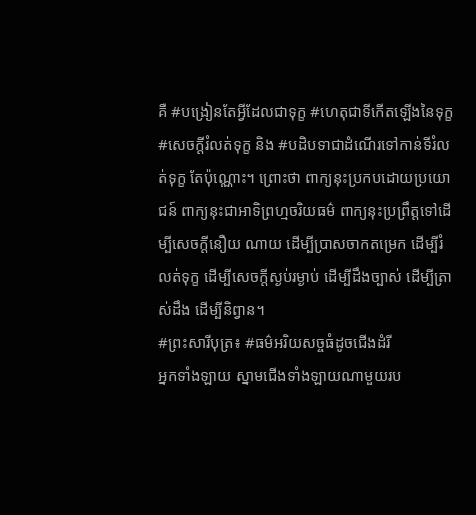គឺ #បង្រៀនតែអ្វីដែលជាទុក្ខ #ហេតុជាទីកើតឡើងនៃទុក្ខ #សេចក្តីរំលត់ទុក្ខ និង #បដិបទាជាដំណើរទៅកាន់ទីរំលត់ទុក្ខ តែប៉ុណ្ណោះ។ ព្រោះថា ពាក្យនុះប្រកបដោយប្រយោជន៍ ពាក្យនុះជាអាទិព្រហ្មចរិយធម៌ ពាក្យនុះប្រព្រឹត្តទៅដើម្បីសេចក្តីនឿយ ណាយ ដើម្បីប្រាសចាកតម្រេក ដើម្បីរំលត់ទុក្ខ ដើម្បីសេចក្តីស្ងប់រម្ងាប់ ដើម្បីដឹងច្បាស់ ដើម្បីត្រាស់ដឹង ដើម្បីនិព្វាន។
#ព្រះសារីបុត្រ៖ #ធម៌អរិយសច្ចធំដូចជើងដំរី
អ្នកទាំងឡាយ ស្នាមជើងទាំងឡាយណាមួយរប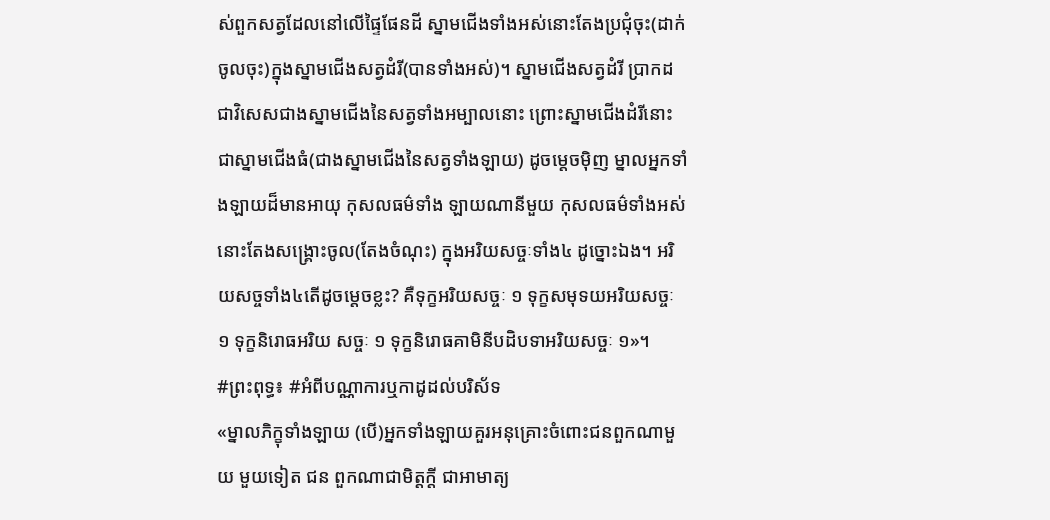ស់ពួកសត្វដែលនៅលើផ្ទៃផែនដី ស្នាមជើងទាំងអស់នោះតែងប្រជុំចុះ(ដាក់ចូលចុះ)ក្នុងស្នាមជើងសត្វដំរី(បានទាំងអស់)។ ស្នាមជើងសត្វដំរី ប្រាកដជាវិសេសជាងស្នាមជើងនៃសត្វទាំងអម្បាលនោះ ព្រោះស្នាមជើងដំរីនោះជាស្នាមជើងធំ(ជាងស្នាមជើងនៃសត្វទាំងឡាយ) ដូចម្តេចម៉ិញ ម្នាលអ្នកទាំងឡាយដ៏មានអាយុ កុសលធម៌ទាំង ឡាយណានីមួយ កុសលធម៌ទាំងអស់នោះតែងសង្គ្រោះចូល(តែងចំណុះ) ក្នុងអរិយសច្ចៈទាំង៤ ដូច្នោះឯង។ អរិយសច្ចទាំង៤តើដូចម្តេចខ្លះ? គឺទុក្ខអរិយសច្ចៈ ១ ទុក្ខសមុទយអរិយសច្ចៈ ១ ទុក្ខនិរោធអរិយ សច្ចៈ ១ ទុក្ខនិរោធគាមិនីបដិបទាអរិយសច្ចៈ ១»។
#ព្រះពុទ្ធ៖ #អំពីបណ្ណាការឬកាដូដល់បរិស័ទ
«ម្នាលភិក្ខុទាំងឡាយ (បើ)អ្នកទាំងឡាយគួរអនុគ្រោះចំពោះជនពួកណាមួយ មួយទៀត ជន ពួកណាជាមិត្តក្តី ជាអាមាត្យ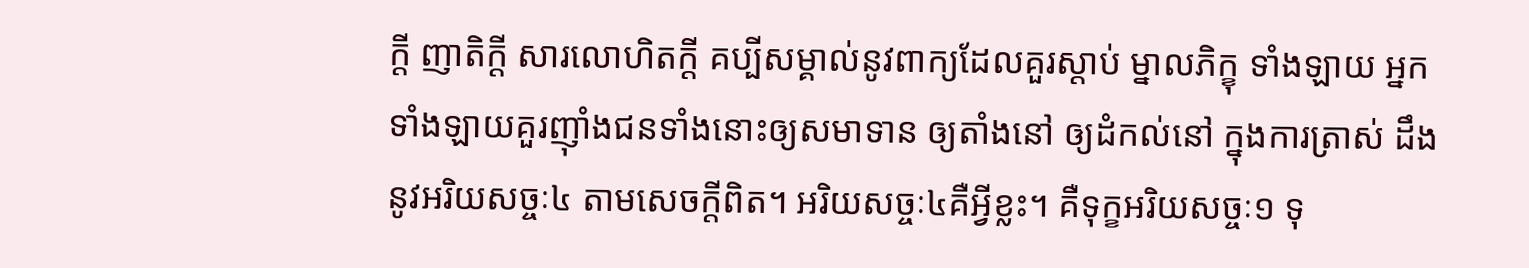ក្តី ញាតិក្តី សារលោហិតក្តី គប្បីសម្គាល់នូវពាក្យដែលគួរស្តាប់ ម្នាលភិក្ខុ ទាំងឡាយ អ្នកទាំងឡាយគួរញ៉ាំងជនទាំងនោះឲ្យសមាទាន ឲ្យតាំងនៅ ឲ្យដំកល់នៅ ក្នុងការត្រាស់ ដឹងនូវអរិយសច្ចៈ៤ តាមសេចក្តីពិត។ អរិយសច្ចៈ៤គឺអ្វីខ្លះ។ គឺទុក្ខអរិយសច្ចៈ១ ទុ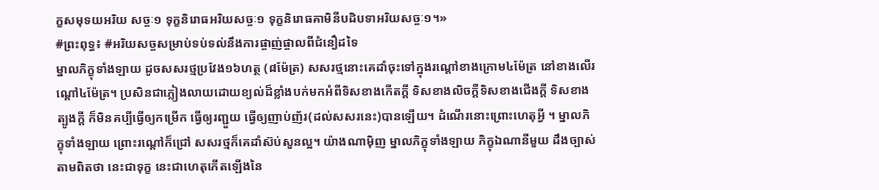ក្ខសមុទយអរិយ សច្ចៈ១ ទុក្ខនិរោធអរិយសច្ចៈ១ ទុក្ខនិរោធគាមិនីបដិបទាអរិយសច្ចៈ១។»
#ព្រះពុទ្ធ៖ #អរិយសច្ចសម្រាប់ទប់ទល់នឹងការផ្ចាញ់ផ្ចាលពីជំនឿដទៃ
ម្នាលភិក្ខុទាំងឡាយ ដូចសសរថ្មប្រវែង១៦ហត្ថ (៨ម៉ែត្រ) សសរថ្មនោះគេដាំចុះទៅក្នុងរណ្តៅខាងក្រោម៤ម៉ែត្រ នៅខាងលើរណ្តៅ៤ម៉ែត្រ។ ប្រសិនជាភ្លៀងលាយដោយខ្យល់ដ៏ខ្លាំងបក់មកអំពីទិសខាងកើតក្តី ទិសខាងលិចក្តីទិសខាងជើងក្តី ទិសខាងត្បូងក្តី ក៏មិនគប្បីធ្វើឲ្យកម្រើក ធ្វើឲ្យរញ្ជួយ ធ្វើឲ្យញាប់ញ័រ(ដល់សសរនេះ)បានឡើយ។ ដំណើរនោះព្រោះហេតុអ្វី ។ ម្នាលភិក្ខុទាំងឡាយ ព្រោះរណ្តៅក៏ជ្រៅ សសរថ្មក៏គេដាំស៊ប់សួនល្អ។ យ៉ាងណាម៉ិញ ម្នាលភិក្ខុទាំងឡាយ ភិក្ខុឯណានីមួយ ដឹងច្បាស់តាមពិតថា នេះជាទុក្ខ នេះជាហេតុកើតឡើងនៃ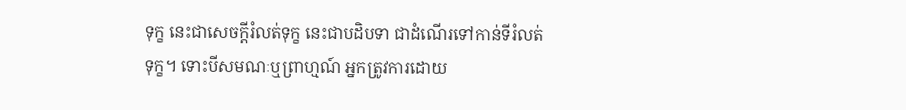ទុក្ខ នេះជាសេចក្តីរំលត់ទុក្ខ នេះជាបដិបទា ជាដំណើរទៅកាន់ទីរំលត់ទុក្ខ។ ទោះបីសមណៈឬព្រាហ្មណ៍ អ្នកត្រូវការដោយ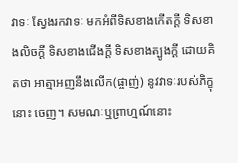វាទៈ ស្វែងរកវាទៈ មកអំពីទិសខាងកើតក្តី ទិសខាងលិចក្តី ទិសខាងជើងក្តី ទិសខាងត្បូងក្តី ដោយគិតថា អាត្មាអញនឹងលើក(ផ្ចាញ់) នូវវាទៈរបស់ភិក្ខុនោះ ចេញ។ សមណៈឬព្រាហ្មណ៍នោះ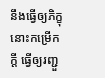នឹងធ្វើឲ្យភិក្ខុនោះកម្រើកក្តី ធ្វើឲ្យរញ្ជួ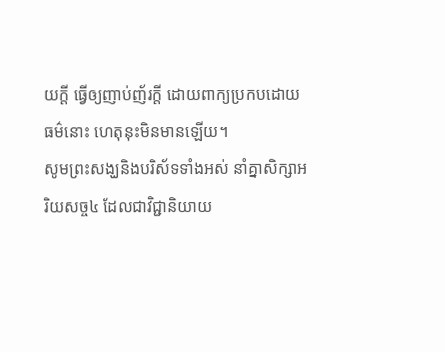យក្តី ធ្វើឲ្យញាប់ញ័រក្តី ដោយពាក្យប្រកបដោយធម៌នោះ ហេតុនុះមិនមានឡើយ។
សូមព្រះសង្ឃនិងបរិស័ទទាំងអស់ នាំគ្នាសិក្សាអរិយសច្ច៤ ដែលជាវិជ្ជានិយាយ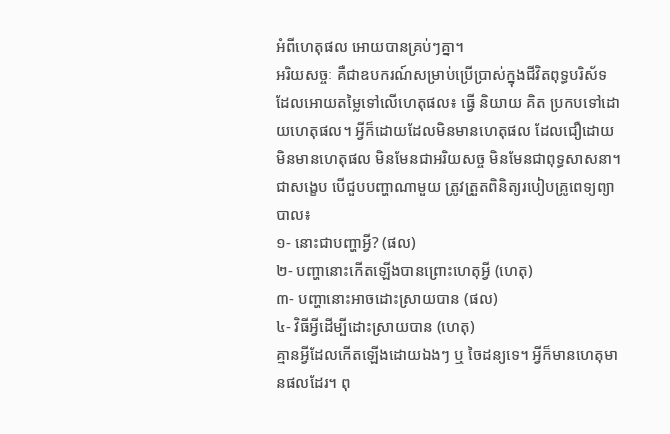អំពីហេតុផល អោយបានគ្រប់ៗគ្នា។
អរិយសច្ចៈ គឺជាឧបករណ៍សម្រាប់ប្រើប្រាស់ក្នុងជីវិតពុទ្ធបរិស័ទ ដែលអោយតម្លៃទៅលើហេតុផល៖ ធ្វើ និយាយ គិត ប្រកបទៅដោយហេតុផល។ អ្វីក៏ដោយដែលមិនមានហេតុផល ដែលជឿដោយមិនមានហេតុផល មិនមែនជាអរិយសច្ច មិនមែនជាពុទ្ធសាសនា។
ជាសង្ខេប បើជួបបញ្ហាណាមួយ ត្រូវត្រួតពិនិត្យរបៀបគ្រូពេទ្យព្យាបាល៖
១- នោះជាបញ្ហាអ្វី? (ផល)
២- បញ្ហានោះកើតឡើងបានព្រោះហេតុអ្វី (ហេតុ)
៣- បញ្ហានោះអាចដោះស្រាយបាន (ផល)
៤- វិធីអ្វីដើម្បីដោះស្រាយបាន (ហេតុ)
គ្មានអ្វីដែលកើតឡើងដោយឯងៗ ឬ ចៃដន្យទេ។ អ្វីក៏មានហេតុមានផលដែរ។ ពុ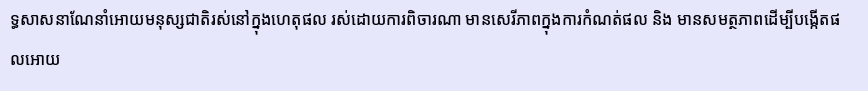ទ្ធសាសនាណែនាំអោយមនុស្សជាតិរស់នៅក្នុងហេតុផល រស់ដោយការពិចារណា មានសេរីភាពក្នុងការកំណត់ផល និង មានសមត្ថភាពដើម្បីបង្កើតផលអោយ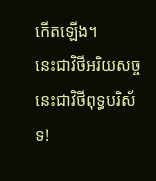កើតឡើង។
នេះជាវិថីអរិយសច្ច នេះជាវិថីពុទ្ធបរិស័ទ!